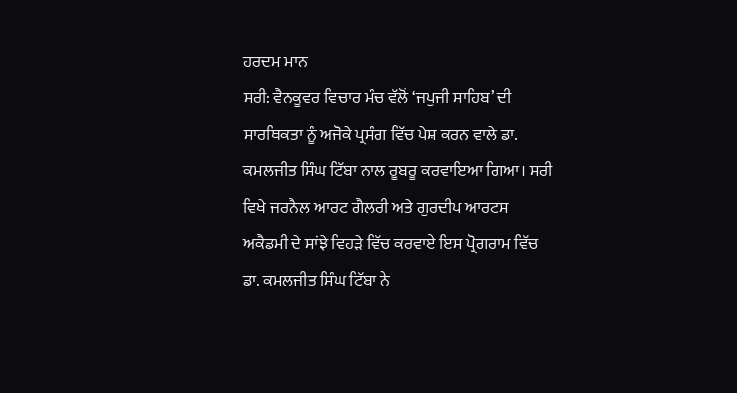ਹਰਦਮ ਮਾਨ
ਸਰੀ: ਵੈਨਕੂਵਰ ਵਿਚਾਰ ਮੰਚ ਵੱਲੋਂ ‘ਜਪੁਜੀ ਸਾਹਿਬ’ ਦੀ ਸਾਰਥਿਕਤਾ ਨੂੰ ਅਜੋਕੇ ਪ੍ਰਸੰਗ ਵਿੱਚ ਪੇਸ਼ ਕਰਨ ਵਾਲੇ ਡਾ. ਕਮਲਜੀਤ ਸਿੰਘ ਟਿੱਬਾ ਨਾਲ ਰੂਬਰੂ ਕਰਵਾਇਆ ਗਿਆ। ਸਰੀ ਵਿਖੇ ਜਰਨੈਲ ਆਰਟ ਗੈਲਰੀ ਅਤੇ ਗੁਰਦੀਪ ਆਰਟਸ ਅਕੈਡਮੀ ਦੇ ਸਾਂਝੇ ਵਿਹੜੇ ਵਿੱਚ ਕਰਵਾਏ ਇਸ ਪ੍ਰੋਗਰਾਮ ਵਿੱਚ ਡਾ. ਕਮਲਜੀਤ ਸਿੰਘ ਟਿੱਬਾ ਨੇ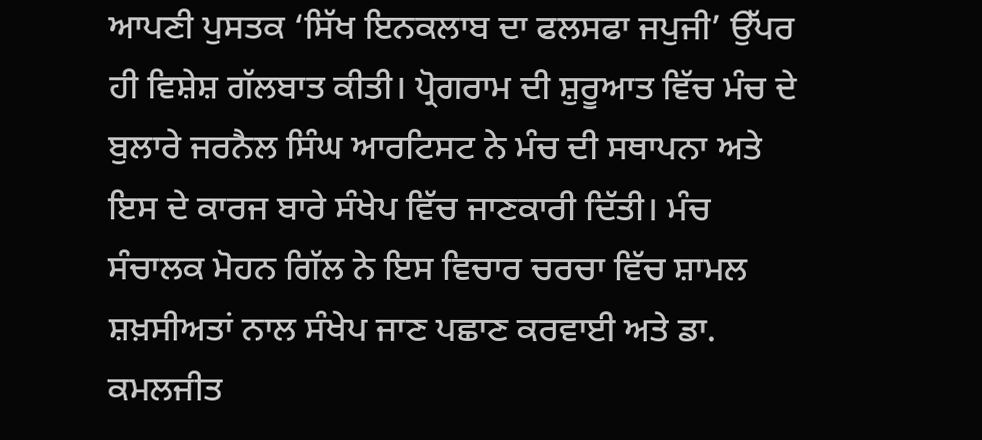ਆਪਣੀ ਪੁਸਤਕ ‘ਸਿੱਖ ਇਨਕਲਾਬ ਦਾ ਫਲਸਫਾ ਜਪੁਜੀ’ ਉੱਪਰ ਹੀ ਵਿਸ਼ੇਸ਼ ਗੱਲਬਾਤ ਕੀਤੀ। ਪ੍ਰੋਗਰਾਮ ਦੀ ਸ਼ੁਰੂਆਤ ਵਿੱਚ ਮੰਚ ਦੇ ਬੁਲਾਰੇ ਜਰਨੈਲ ਸਿੰਘ ਆਰਟਿਸਟ ਨੇ ਮੰਚ ਦੀ ਸਥਾਪਨਾ ਅਤੇ ਇਸ ਦੇ ਕਾਰਜ ਬਾਰੇ ਸੰਖੇਪ ਵਿੱਚ ਜਾਣਕਾਰੀ ਦਿੱਤੀ। ਮੰਚ ਸੰਚਾਲਕ ਮੋਹਨ ਗਿੱਲ ਨੇ ਇਸ ਵਿਚਾਰ ਚਰਚਾ ਵਿੱਚ ਸ਼ਾਮਲ ਸ਼ਖ਼ਸੀਅਤਾਂ ਨਾਲ ਸੰਖੇਪ ਜਾਣ ਪਛਾਣ ਕਰਵਾਈ ਅਤੇ ਡਾ. ਕਮਲਜੀਤ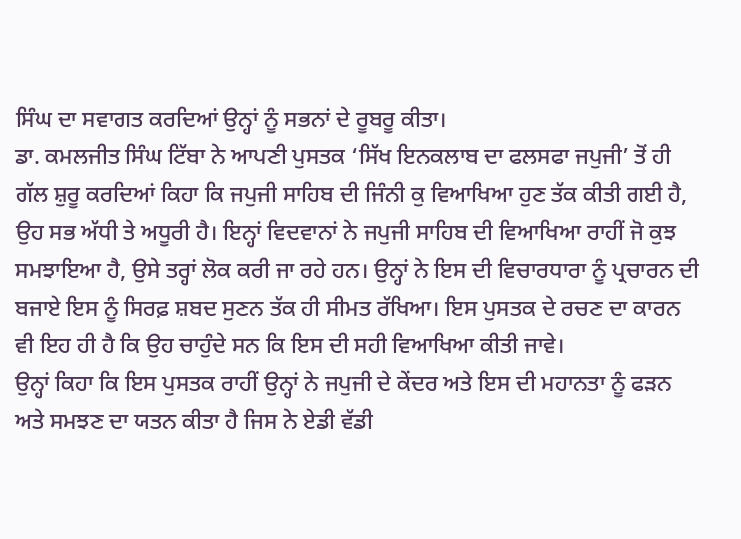ਸਿੰਘ ਦਾ ਸਵਾਗਤ ਕਰਦਿਆਂ ਉਨ੍ਹਾਂ ਨੂੰ ਸਭਨਾਂ ਦੇ ਰੂਬਰੂ ਕੀਤਾ।
ਡਾ. ਕਮਲਜੀਤ ਸਿੰਘ ਟਿੱਬਾ ਨੇ ਆਪਣੀ ਪੁਸਤਕ ‘ਸਿੱਖ ਇਨਕਲਾਬ ਦਾ ਫਲਸਫਾ ਜਪੁਜੀ’ ਤੋਂ ਹੀ ਗੱਲ ਸ਼ੁਰੂ ਕਰਦਿਆਂ ਕਿਹਾ ਕਿ ਜਪੁਜੀ ਸਾਹਿਬ ਦੀ ਜਿੰਨੀ ਕੁ ਵਿਆਖਿਆ ਹੁਣ ਤੱਕ ਕੀਤੀ ਗਈ ਹੈ, ਉਹ ਸਭ ਅੱਧੀ ਤੇ ਅਧੂਰੀ ਹੈ। ਇਨ੍ਹਾਂ ਵਿਦਵਾਨਾਂ ਨੇ ਜਪੁਜੀ ਸਾਹਿਬ ਦੀ ਵਿਆਖਿਆ ਰਾਹੀਂ ਜੋ ਕੁਝ ਸਮਝਾਇਆ ਹੈ, ਉਸੇ ਤਰ੍ਹਾਂ ਲੋਕ ਕਰੀ ਜਾ ਰਹੇ ਹਨ। ਉਨ੍ਹਾਂ ਨੇ ਇਸ ਦੀ ਵਿਚਾਰਧਾਰਾ ਨੂੰ ਪ੍ਰਚਾਰਨ ਦੀ ਬਜਾਏ ਇਸ ਨੂੰ ਸਿਰਫ਼ ਸ਼ਬਦ ਸੁਣਨ ਤੱਕ ਹੀ ਸੀਮਤ ਰੱਖਿਆ। ਇਸ ਪੁਸਤਕ ਦੇ ਰਚਣ ਦਾ ਕਾਰਨ ਵੀ ਇਹ ਹੀ ਹੈ ਕਿ ਉਹ ਚਾਹੁੰਦੇ ਸਨ ਕਿ ਇਸ ਦੀ ਸਹੀ ਵਿਆਖਿਆ ਕੀਤੀ ਜਾਵੇ।
ਉਨ੍ਹਾਂ ਕਿਹਾ ਕਿ ਇਸ ਪੁਸਤਕ ਰਾਹੀਂ ਉਨ੍ਹਾਂ ਨੇ ਜਪੁਜੀ ਦੇ ਕੇਂਦਰ ਅਤੇ ਇਸ ਦੀ ਮਹਾਨਤਾ ਨੂੰ ਫੜਨ ਅਤੇ ਸਮਝਣ ਦਾ ਯਤਨ ਕੀਤਾ ਹੈ ਜਿਸ ਨੇ ਏਡੀ ਵੱਡੀ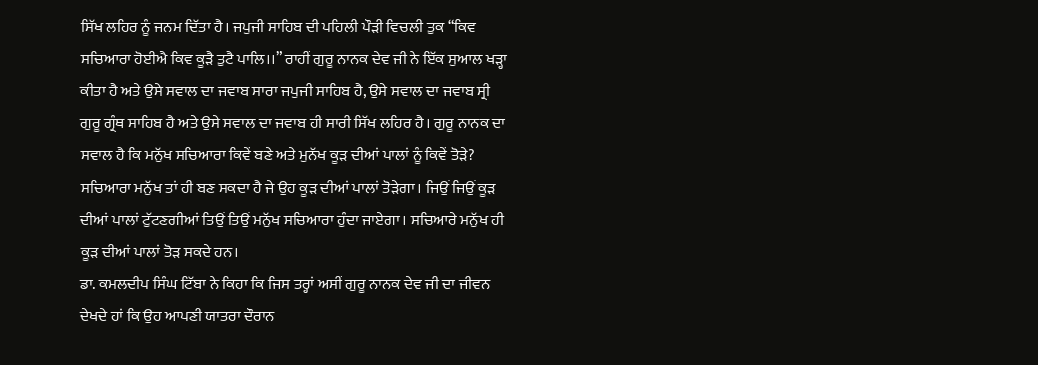ਸਿੱਖ ਲਹਿਰ ਨੂੰ ਜਨਮ ਦਿੱਤਾ ਹੈ। ਜਪੁਜੀ ਸਾਹਿਬ ਦੀ ਪਹਿਲੀ ਪੌੜੀ ਵਿਚਲੀ ਤੁਕ “ਕਿਵ ਸਚਿਆਰਾ ਹੋਈਐ ਕਿਵ ਕੂੜੈ ਤੁਟੈ ਪਾਲਿ।।” ਰਾਹੀਂ ਗੁਰੂ ਨਾਨਕ ਦੇਵ ਜੀ ਨੇ ਇੱਕ ਸੁਆਲ ਖੜ੍ਹਾ ਕੀਤਾ ਹੈ ਅਤੇ ਉਸੇ ਸਵਾਲ ਦਾ ਜਵਾਬ ਸਾਰਾ ਜਪੁਜੀ ਸਾਹਿਬ ਹੈ, ਉਸੇ ਸਵਾਲ ਦਾ ਜਵਾਬ ਸ੍ਰੀ ਗੁਰੂ ਗ੍ਰੰਥ ਸਾਹਿਬ ਹੈ ਅਤੇ ਉਸੇ ਸਵਾਲ ਦਾ ਜਵਾਬ ਹੀ ਸਾਰੀ ਸਿੱਖ ਲਹਿਰ ਹੈ। ਗੁਰੂ ਨਾਨਕ ਦਾ ਸਵਾਲ ਹੈ ਕਿ ਮਨੁੱਖ ਸਚਿਆਰਾ ਕਿਵੇਂ ਬਣੇ ਅਤੇ ਮੁਨੱਖ ਕੂੜ ਦੀਆਂ ਪਾਲਾਂ ਨੂੰ ਕਿਵੇਂ ਤੋੜੇ? ਸਚਿਆਰਾ ਮਨੁੱਖ ਤਾਂ ਹੀ ਬਣ ਸਕਦਾ ਹੈ ਜੇ ਉਹ ਕੂੜ ਦੀਆਂ ਪਾਲਾਂ ਤੋੜੇਗਾ। ਜਿਉਂ ਜਿਉਂ ਕੂੜ ਦੀਆਂ ਪਾਲਾਂ ਟੁੱਟਣਗੀਆਂ ਤਿਉਂ ਤਿਉਂ ਮਨੁੱਖ ਸਚਿਆਰਾ ਹੁੰਦਾ ਜਾਏਗਾ। ਸਚਿਆਰੇ ਮਨੁੱਖ ਹੀ ਕੂੜ ਦੀਆਂ ਪਾਲਾਂ ਤੋੜ ਸਕਦੇ ਹਨ।
ਡਾ. ਕਮਲਦੀਪ ਸਿੰਘ ਟਿੱਬਾ ਨੇ ਕਿਹਾ ਕਿ ਜਿਸ ਤਰ੍ਹਾਂ ਅਸੀਂ ਗੁਰੂ ਨਾਨਕ ਦੇਵ ਜੀ ਦਾ ਜੀਵਨ ਦੇਖਦੇ ਹਾਂ ਕਿ ਉਹ ਆਪਣੀ ਯਾਤਰਾ ਦੌਰਾਨ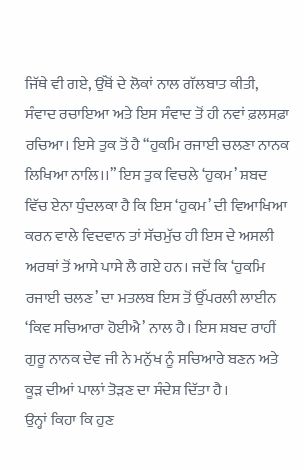ਜਿੱਥੇ ਵੀ ਗਏ, ਉੱਥੋਂ ਦੇ ਲੋਕਾਂ ਨਾਲ ਗੱਲਬਾਤ ਕੀਤੀ, ਸੰਵਾਦ ਰਚਾਇਆ ਅਤੇ ਇਸ ਸੰਵਾਦ ਤੋਂ ਹੀ ਨਵਾਂ ਫ਼ਲਸਫ਼ਾ ਰਚਿਆ। ਇਸੇ ਤੁਕ ਤੋਂ ਹੈ “ਹੁਕਮਿ ਰਜਾਈ ਚਲਣਾ ਨਾਨਕ ਲਿਖਿਆ ਨਾਲਿ।।” ਇਸ ਤੁਕ ਵਿਚਲੇ ‘ਹੁਕਮ’ ਸ਼ਬਦ ਵਿੱਚ ਏਨਾ ਧੁੰਦਲਕਾ ਹੈ ਕਿ ਇਸ ‘ਹੁਕਮ’ ਦੀ ਵਿਆਖਿਆ ਕਰਨ ਵਾਲੇ ਵਿਦਵਾਨ ਤਾਂ ਸੱਚਮੁੱਚ ਹੀ ਇਸ ਦੇ ਅਸਲੀ ਅਰਥਾਂ ਤੋਂ ਆਸੇ ਪਾਸੇ ਲੈ ਗਏ ਹਨ। ਜਦੋਂ ਕਿ ‘ਹੁਕਮਿ ਰਜਾਈ ਚਲਣ’ ਦਾ ਮਤਲਬ ਇਸ ਤੋਂ ਉੱਪਰਲੀ ਲਾਈਨ ‘ਕਿਵ ਸਚਿਆਰਾ ਹੋਈਐ’ ਨਾਲ ਹੈ। ਇਸ ਸ਼ਬਦ ਰਾਹੀਂ ਗੁਰੂ ਨਾਨਕ ਦੇਵ ਜੀ ਨੇ ਮਨੁੱਖ ਨੂੰ ਸਚਿਆਰੇ ਬਣਨ ਅਤੇ ਕੂੜ ਦੀਆਂ ਪਾਲਾਂ ਤੋੜਣ ਦਾ ਸੰਦੇਸ਼ ਦਿੱਤਾ ਹੈ।
ਉਨ੍ਹਾਂ ਕਿਹਾ ਕਿ ਹੁਣ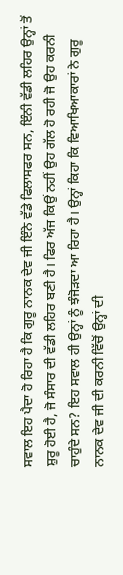ਸਵਾਲ ਇਹ ਪੈਦਾ ਹੋ ਰਿਹਾ ਹੈ ਕਿ ਗੁਰੂ ਨਾਨਕ ਦੇਵ ਜੀ ਇੰਨੇ ਵੱਡੇ ਫਿਲਾਸਫਰ ਸਨ, ਇੰਨੀ ਵੱਡੀ ਲਹਿਰ ਉਨ੍ਹਾਂ ਤੋਂ ਸ਼ੁਰੂ ਹੋਈ ਹੈ, ਜੋ ਸੰਸਾਰ ਦੀ ਵੱਡੀ ਲਹਿਰ ਬਣੀ ਹੈ। ਫਿਰ ਅੱਜ ਕਿਉਂ ਨਹੀਂ ਉਹ ਗੱਲ ਹੋ ਰਹੀ ਜੋ ਉਹ ਕਰਨੀ ਚਾਹੁੰਦੇ ਸਨ? ਇਹ ਸਵਾਲ ਹੀ ਉਨ੍ਹਾਂ ਨੂੰ ਝੰਜੋੜਦਾ ਆ ਰਿਹਾ ਹੈ। ਉਨ੍ਹਾਂ ਕਿਹਾ ਕਿ ਵਿਆਖਿਆਕਾਰਾਂ ਨੇ ਗੁਰੂ ਨਾਨਕ ਦੇਵ ਜੀ ਦੀ ਕਰਨੀ ਵਿੱਚੋਂ ਉਨ੍ਹਾਂ ਦੀ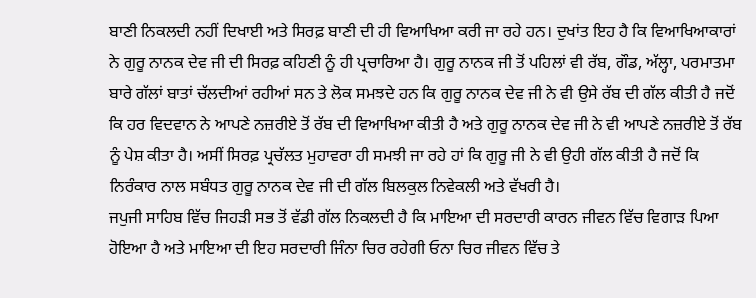ਬਾਣੀ ਨਿਕਲਦੀ ਨਹੀਂ ਦਿਖਾਈ ਅਤੇ ਸਿਰਫ਼ ਬਾਣੀ ਦੀ ਹੀ ਵਿਆਖਿਆ ਕਰੀ ਜਾ ਰਹੇ ਹਨ। ਦੁਖਾਂਤ ਇਹ ਹੈ ਕਿ ਵਿਆਖਿਆਕਾਰਾਂ ਨੇ ਗੁਰੂ ਨਾਨਕ ਦੇਵ ਜੀ ਦੀ ਸਿਰਫ਼ ਕਹਿਣੀ ਨੂੰ ਹੀ ਪ੍ਰਚਾਰਿਆ ਹੈ। ਗੁਰੂ ਨਾਨਕ ਜੀ ਤੋਂ ਪਹਿਲਾਂ ਵੀ ਰੱਬ, ਗੌਡ, ਅੱਲ੍ਹਾ, ਪਰਮਾਤਮਾ ਬਾਰੇ ਗੱਲਾਂ ਬਾਤਾਂ ਚੱਲਦੀਆਂ ਰਹੀਆਂ ਸਨ ਤੇ ਲੋਕ ਸਮਝਦੇ ਹਨ ਕਿ ਗੁਰੂ ਨਾਨਕ ਦੇਵ ਜੀ ਨੇ ਵੀ ਉਸੇ ਰੱਬ ਦੀ ਗੱਲ ਕੀਤੀ ਹੈ ਜਦੋਂ ਕਿ ਹਰ ਵਿਦਵਾਨ ਨੇ ਆਪਣੇ ਨਜ਼ਰੀਏ ਤੋਂ ਰੱਬ ਦੀ ਵਿਆਖਿਆ ਕੀਤੀ ਹੈ ਅਤੇ ਗੁਰੂ ਨਾਨਕ ਦੇਵ ਜੀ ਨੇ ਵੀ ਆਪਣੇ ਨਜ਼ਰੀਏ ਤੋਂ ਰੱਬ ਨੂੰ ਪੇਸ਼ ਕੀਤਾ ਹੈ। ਅਸੀਂ ਸਿਰਫ਼ ਪ੍ਰਚੱਲਤ ਮੁਹਾਵਰਾ ਹੀ ਸਮਝੀ ਜਾ ਰਹੇ ਹਾਂ ਕਿ ਗੁਰੂ ਜੀ ਨੇ ਵੀ ਉਹੀ ਗੱਲ ਕੀਤੀ ਹੈ ਜਦੋਂ ਕਿ ਨਿਰੰਕਾਰ ਨਾਲ ਸਬੰਧਤ ਗੁਰੂ ਨਾਨਕ ਦੇਵ ਜੀ ਦੀ ਗੱਲ ਬਿਲਕੁਲ ਨਿਵੇਕਲੀ ਅਤੇ ਵੱਖਰੀ ਹੈ।
ਜਪੁਜੀ ਸਾਹਿਬ ਵਿੱਚ ਜਿਹੜੀ ਸਭ ਤੋਂ ਵੱਡੀ ਗੱਲ ਨਿਕਲਦੀ ਹੈ ਕਿ ਮਾਇਆ ਦੀ ਸਰਦਾਰੀ ਕਾਰਨ ਜੀਵਨ ਵਿੱਚ ਵਿਗਾੜ ਪਿਆ ਹੋਇਆ ਹੈ ਅਤੇ ਮਾਇਆ ਦੀ ਇਹ ਸਰਦਾਰੀ ਜਿੰਨਾ ਚਿਰ ਰਹੇਗੀ ਓਨਾ ਚਿਰ ਜੀਵਨ ਵਿੱਚ ਤੇ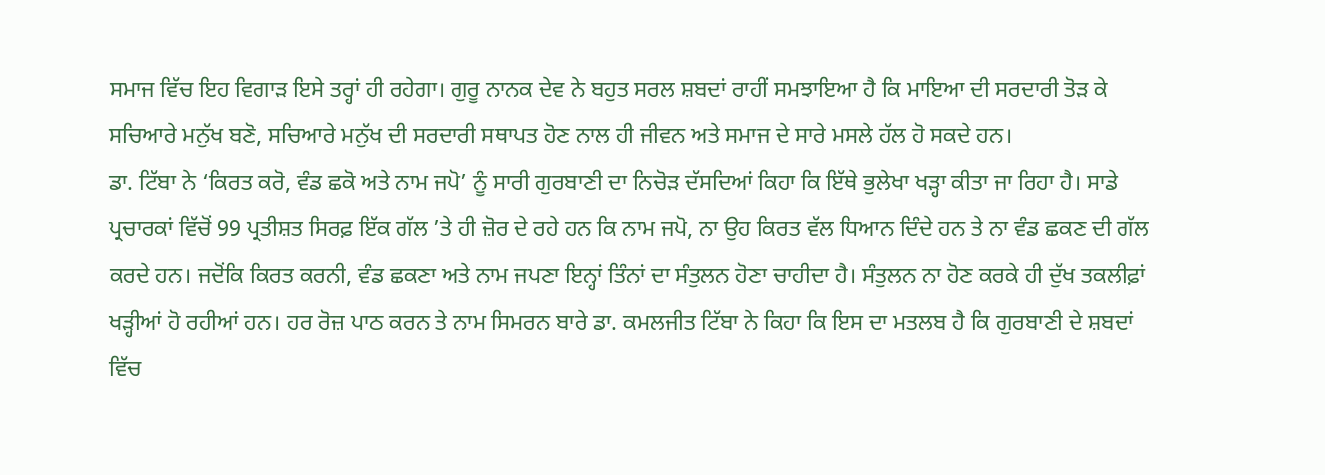ਸਮਾਜ ਵਿੱਚ ਇਹ ਵਿਗਾੜ ਇਸੇ ਤਰ੍ਹਾਂ ਹੀ ਰਹੇਗਾ। ਗੁਰੂ ਨਾਨਕ ਦੇਵ ਨੇ ਬਹੁਤ ਸਰਲ ਸ਼ਬਦਾਂ ਰਾਹੀਂ ਸਮਝਾਇਆ ਹੈ ਕਿ ਮਾਇਆ ਦੀ ਸਰਦਾਰੀ ਤੋੜ ਕੇ ਸਚਿਆਰੇ ਮਨੁੱਖ ਬਣੋ, ਸਚਿਆਰੇ ਮਨੁੱਖ ਦੀ ਸਰਦਾਰੀ ਸਥਾਪਤ ਹੋਣ ਨਾਲ ਹੀ ਜੀਵਨ ਅਤੇ ਸਮਾਜ ਦੇ ਸਾਰੇ ਮਸਲੇ ਹੱਲ ਹੋ ਸਕਦੇ ਹਨ।
ਡਾ. ਟਿੱਬਾ ਨੇ ‘ਕਿਰਤ ਕਰੋ, ਵੰਡ ਛਕੋ ਅਤੇ ਨਾਮ ਜਪੋ’ ਨੂੰ ਸਾਰੀ ਗੁਰਬਾਣੀ ਦਾ ਨਿਚੋੜ ਦੱਸਦਿਆਂ ਕਿਹਾ ਕਿ ਇੱਥੇ ਭੁਲੇਖਾ ਖੜ੍ਹਾ ਕੀਤਾ ਜਾ ਰਿਹਾ ਹੈ। ਸਾਡੇ ਪ੍ਰਚਾਰਕਾਂ ਵਿੱਚੋਂ 99 ਪ੍ਰਤੀਸ਼ਤ ਸਿਰਫ਼ ਇੱਕ ਗੱਲ ’ਤੇ ਹੀ ਜ਼ੋਰ ਦੇ ਰਹੇ ਹਨ ਕਿ ਨਾਮ ਜਪੋ, ਨਾ ਉਹ ਕਿਰਤ ਵੱਲ ਧਿਆਨ ਦਿੰਦੇ ਹਨ ਤੇ ਨਾ ਵੰਡ ਛਕਣ ਦੀ ਗੱਲ ਕਰਦੇ ਹਨ। ਜਦੋਂਕਿ ਕਿਰਤ ਕਰਨੀ, ਵੰਡ ਛਕਣਾ ਅਤੇ ਨਾਮ ਜਪਣਾ ਇਨ੍ਹਾਂ ਤਿੰਨਾਂ ਦਾ ਸੰਤੁਲਨ ਹੋਣਾ ਚਾਹੀਦਾ ਹੈ। ਸੰਤੁਲਨ ਨਾ ਹੋਣ ਕਰਕੇ ਹੀ ਦੁੱਖ ਤਕਲੀਫ਼ਾਂ ਖੜ੍ਹੀਆਂ ਹੋ ਰਹੀਆਂ ਹਨ। ਹਰ ਰੋਜ਼ ਪਾਠ ਕਰਨ ਤੇ ਨਾਮ ਸਿਮਰਨ ਬਾਰੇ ਡਾ. ਕਮਲਜੀਤ ਟਿੱਬਾ ਨੇ ਕਿਹਾ ਕਿ ਇਸ ਦਾ ਮਤਲਬ ਹੈ ਕਿ ਗੁਰਬਾਣੀ ਦੇ ਸ਼ਬਦਾਂ ਵਿੱਚ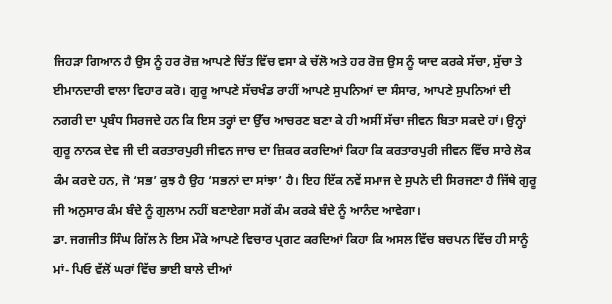ਜਿਹੜਾ ਗਿਆਨ ਹੈ ਉਸ ਨੂੰ ਹਰ ਰੋਜ਼ ਆਪਣੇ ਚਿੱਤ ਵਿੱਚ ਵਸਾ ਕੇ ਚੱਲੋ ਅਤੇ ਹਰ ਰੋਜ਼ ਉਸ ਨੂੰ ਯਾਦ ਕਰਕੇ ਸੱਚਾ, ਸੁੱਚਾ ਤੇ ਈਮਾਨਦਾਰੀ ਵਾਲਾ ਵਿਹਾਰ ਕਰੋ। ਗੁਰੂ ਆਪਣੇ ਸੱਚਖੰਡ ਰਾਹੀਂ ਆਪਣੇ ਸੁਪਨਿਆਂ ਦਾ ਸੰਸਾਰ, ਆਪਣੇ ਸੁਪਨਿਆਂ ਦੀ ਨਗਰੀ ਦਾ ਪ੍ਰਬੰਧ ਸਿਰਜਦੇ ਹਨ ਕਿ ਇਸ ਤਰ੍ਹਾਂ ਦਾ ਉੱਚ ਆਚਰਣ ਬਣਾ ਕੇ ਹੀ ਅਸੀਂ ਸੱਚਾ ਜੀਵਨ ਬਿਤਾ ਸਕਦੇ ਹਾਂ। ਉਨ੍ਹਾਂ ਗੁਰੂ ਨਾਨਕ ਦੇਵ ਜੀ ਦੀ ਕਰਤਾਰਪੁਰੀ ਜੀਵਨ ਜਾਚ ਦਾ ਜ਼ਿਕਰ ਕਰਦਿਆਂ ਕਿਹਾ ਕਿ ਕਰਤਾਰਪੁਰੀ ਜੀਵਨ ਵਿੱਚ ਸਾਰੇ ਲੋਕ ਕੰਮ ਕਰਦੇ ਹਨ, ਜੋ ‘ਸਭ’ ਕੁਝ ਹੈ ਉਹ ‘ਸਭਨਾਂ ਦਾ ਸਾਂਝਾ’ ਹੈ। ਇਹ ਇੱਕ ਨਵੇਂ ਸਮਾਜ ਦੇ ਸੁਪਨੇ ਦੀ ਸਿਰਜਣਾ ਹੈ ਜਿੱਥੇ ਗੁਰੂ ਜੀ ਅਨੁਸਾਰ ਕੰਮ ਬੰਦੇ ਨੂੰ ਗੁਲਾਮ ਨਹੀਂ ਬਣਾਏਗਾ ਸਗੋਂ ਕੰਮ ਕਰਕੇ ਬੰਦੇ ਨੂੰ ਆਨੰਦ ਆਵੇਗਾ।
ਡਾ. ਜਗਜੀਤ ਸਿੰਘ ਗਿੱਲ ਨੇ ਇਸ ਮੌਕੇ ਆਪਣੇ ਵਿਚਾਰ ਪ੍ਰਗਟ ਕਰਦਿਆਂ ਕਿਹਾ ਕਿ ਅਸਲ ਵਿੱਚ ਬਚਪਨ ਵਿੱਚ ਹੀ ਸਾਨੂੰ ਮਾਂ- ਪਿਓ ਵੱਲੋਂ ਘਰਾਂ ਵਿੱਚ ਭਾਈ ਬਾਲੇ ਦੀਆਂ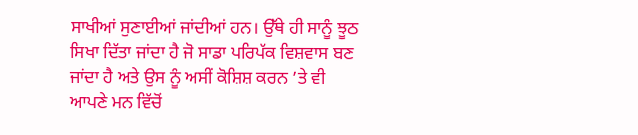ਸਾਖੀਆਂ ਸੁਣਾਈਆਂ ਜਾਂਦੀਆਂ ਹਨ। ਉੱਥੇ ਹੀ ਸਾਨੂੰ ਝੂਠ ਸਿਖਾ ਦਿੱਤਾ ਜਾਂਦਾ ਹੈ ਜੋ ਸਾਡਾ ਪਰਿਪੱਕ ਵਿਸ਼ਵਾਸ ਬਣ ਜਾਂਦਾ ਹੈ ਅਤੇ ਉਸ ਨੂੰ ਅਸੀਂ ਕੋਸ਼ਿਸ਼ ਕਰਨ ’ਤੇ ਵੀ ਆਪਣੇ ਮਨ ਵਿੱਚੋਂ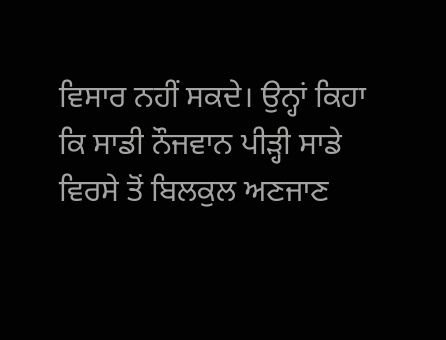ਵਿਸਾਰ ਨਹੀਂ ਸਕਦੇ। ਉਨ੍ਹਾਂ ਕਿਹਾ ਕਿ ਸਾਡੀ ਨੌਜਵਾਨ ਪੀੜ੍ਹੀ ਸਾਡੇ ਵਿਰਸੇ ਤੋਂ ਬਿਲਕੁਲ ਅਣਜਾਣ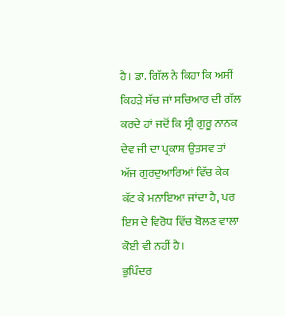ਹੈ। ਡਾ. ਗਿੱਲ ਨੇ ਕਿਹਾ ਕਿ ਅਸੀਂ ਕਿਹੜੇ ਸੱਚ ਜਾਂ ਸਚਿਆਰ ਦੀ ਗੱਲ ਕਰਦੇ ਹਾਂ ਜਦੋਂ ਕਿ ਸ੍ਰੀ ਗੁਰੂ ਨਾਨਕ ਦੇਵ ਜੀ ਦਾ ਪ੍ਰਕਾਸ਼ ਉਤਸਵ ਤਾਂ ਅੱਜ ਗੁਰਦੁਆਰਿਆਂ ਵਿੱਚ ਕੇਕ ਕੱਟ ਕੇ ਮਨਾਇਆ ਜਾਂਦਾ ਹੈ, ਪਰ ਇਸ ਦੇ ਵਿਰੋਧ ਵਿੱਚ ਬੋਲਣ ਵਾਲਾ ਕੋਈ ਵੀ ਨਹੀਂ ਹੈ।
ਭੁਪਿੰਦਰ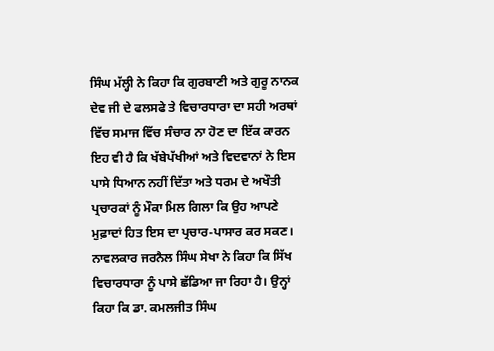ਸਿੰਘ ਮੱਲ੍ਹੀ ਨੇ ਕਿਹਾ ਕਿ ਗੁਰਬਾਣੀ ਅਤੇ ਗੁਰੂ ਨਾਨਕ ਦੇਵ ਜੀ ਦੇ ਫਲਸਫੇ ਤੇ ਵਿਚਾਰਧਾਰਾ ਦਾ ਸਹੀ ਅਰਥਾਂ ਵਿੱਚ ਸਮਾਜ ਵਿੱਚ ਸੰਚਾਰ ਨਾ ਹੋਣ ਦਾ ਇੱਕ ਕਾਰਨ ਇਹ ਵੀ ਹੈ ਕਿ ਖੱਬੇਪੱਖੀਆਂ ਅਤੇ ਵਿਦਵਾਨਾਂ ਨੇ ਇਸ ਪਾਸੇ ਧਿਆਨ ਨਹੀਂ ਦਿੱਤਾ ਅਤੇ ਧਰਮ ਦੇ ਅਖੌਤੀ ਪ੍ਰਚਾਰਕਾਂ ਨੂੰ ਮੌਕਾ ਮਿਲ ਗਿਲਾ ਕਿ ਉਹ ਆਪਣੇ ਮੁਫ਼ਾਦਾਂ ਹਿਤ ਇਸ ਦਾ ਪ੍ਰਚਾਰ-ਪਾਸਾਰ ਕਰ ਸਕਣ।
ਨਾਵਲਕਾਰ ਜਰਨੈਲ ਸਿੰਘ ਸੇਖਾ ਨੇ ਕਿਹਾ ਕਿ ਸਿੱਖ ਵਿਚਾਰਧਾਰਾ ਨੂੰ ਪਾਸੇ ਛੱਡਿਆ ਜਾ ਰਿਹਾ ਹੈ। ਉਨ੍ਹਾਂ ਕਿਹਾ ਕਿ ਡਾ. ਕਮਲਜੀਤ ਸਿੰਘ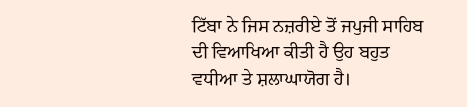ਟਿੱਬਾ ਨੇ ਜਿਸ ਨਜ਼ਰੀਏ ਤੋਂ ਜਪੁਜੀ ਸਾਹਿਬ ਦੀ ਵਿਆਖਿਆ ਕੀਤੀ ਹੈ ਉਹ ਬਹੁਤ ਵਧੀਆ ਤੇ ਸ਼ਲਾਘਾਯੋਗ ਹੈ।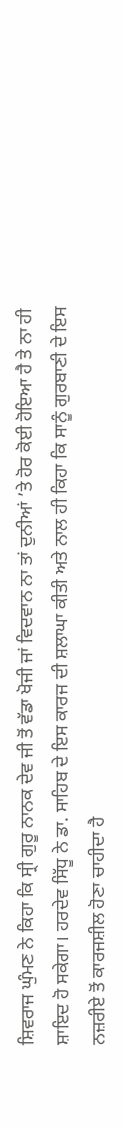ਸ਼ਿਵਰਾਜ ਘੁੰਮਣ ਨੇ ਕਿਹਾ ਕਿ ਸ੍ਰੀ ਗੁਰੂ ਨਾਨਕ ਦੇਵ ਜੀ ਤੋਂ ਵੱਡਾ ਖੋਜੀ ਜਾਂ ਵਿਦਵਾਨ ਨਾ ਤਾਂ ਦੁਨੀਆਂ ’ਤੇ ਹੋਰ ਕੋਈ ਹੋਇਆ ਹੈ ਤੇ ਨਾ ਹੀ ਸ਼ਾਇਦ ਹੋ ਸਕੇਗਾ। ਹਰਦੇਵ ਸਿੱਧੂ ਨੇ ਡਾ. ਸਾਹਿਬ ਦੇ ਇਸ ਕਾਰਜ ਦੀ ਸ਼ਲਾਘਾ ਕੀਤੀ ਅਤੇ ਨਾਲ ਹੀ ਕਿਹਾ ਕਿ ਸਾਨੂੰ ਗੁਰਬਾਣੀ ਦੇ ਇਸ ਨਜ਼ਰੀਏ ਤੋਂ ਕਾਰਜਸ਼ੀਲ ਹੋਣਾ ਚਾਹੀਦਾ ਹੈ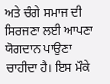ਅਤੇ ਚੰਗੇ ਸਮਾਜ ਦੀ ਸਿਰਜਣਾ ਲਈ ਆਪਣਾ ਯੋਗਦਾਨ ਪਾਉਣਾ ਚਾਹੀਦਾ ਹੈ। ਇਸ ਮੌਕੇ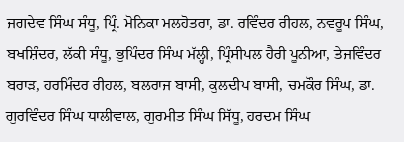ਜਗਦੇਵ ਸਿੰਘ ਸੰਧੂ, ਪ੍ਰਿੰ. ਮੋਨਿਕਾ ਮਲਹੋਤਰਾ, ਡਾ. ਰਵਿੰਦਰ ਰੀਹਲ, ਨਵਰੂਪ ਸਿੰਘ, ਬਖਸ਼ਿੰਦਰ, ਲੱਕੀ ਸੰਧੂ, ਭੁਪਿੰਦਰ ਸਿੰਘ ਮੱਲ੍ਹੀ, ਪ੍ਰਿੰਸੀਪਲ ਹੈਰੀ ਪੂਨੀਆ, ਤੇਜਵਿੰਦਰ ਬਰਾੜ, ਹਰਮਿੰਦਰ ਰੀਹਲ, ਬਲਰਾਜ ਬਾਸੀ, ਕੁਲਦੀਪ ਬਾਸੀ, ਚਮਕੌਰ ਸਿੰਘ, ਡਾ. ਗੁਰਵਿੰਦਰ ਸਿੰਘ ਧਾਲੀਵਾਲ, ਗੁਰਮੀਤ ਸਿੰਘ ਸਿੱਧੂ, ਹਰਦਮ ਸਿੰਘ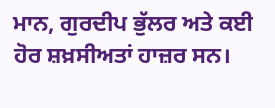ਮਾਨ, ਗੁਰਦੀਪ ਭੁੱਲਰ ਅਤੇ ਕਈ ਹੋਰ ਸ਼ਖ਼ਸੀਅਤਾਂ ਹਾਜ਼ਰ ਸਨ।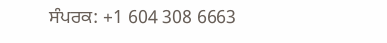ਸੰਪਰਕ: +1 604 308 6663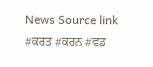News Source link
#ਕਰਤ #ਕਰਨ #ਵਡ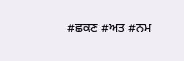#ਛਕਣ #ਅਤ #ਨਮ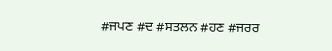#ਜਪਣ #ਦ #ਸਤਲਨ #ਹਣ #ਜਰਰ